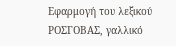Εφαρμογή του λεξικού ΡΟΣΓΟΒΑΣ, γαλλικό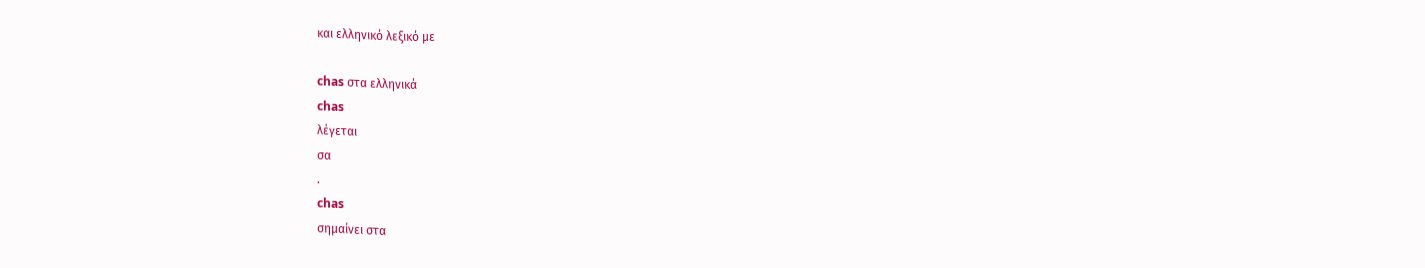και ελληνικό λεξικό με

chas στα ελληνικά
chas
λέγεται
σα
.
chas
σημαίνει στα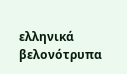ελληνικά
βελονότρυπα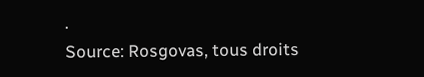.
Source: Rosgovas, tous droits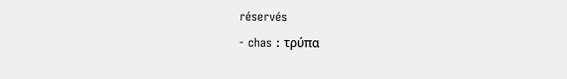réservés
- chas : τρύπα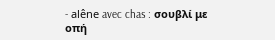- alêne avec chas : σουβλί με οπή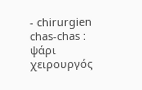- chirurgien chas-chas : ψάρι χειρουργός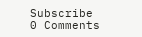Subscribe
0 Comments